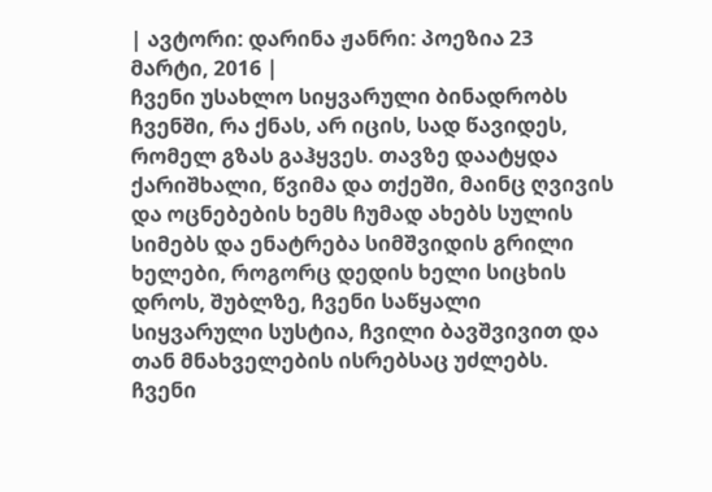| ავტორი: დარინა ჟანრი: პოეზია 23 მარტი, 2016 |
ჩვენი უსახლო სიყვარული ბინადრობს ჩვენში, რა ქნას, არ იცის, სად წავიდეს, რომელ გზას გაჰყვეს. თავზე დაატყდა ქარიშხალი, წვიმა და თქეში, მაინც ღვივის და ოცნებების ხემს ჩუმად ახებს სულის სიმებს და ენატრება სიმშვიდის გრილი ხელები, როგორც დედის ხელი სიცხის დროს, შუბლზე, ჩვენი საწყალი სიყვარული სუსტია, ჩვილი ბავშვივით და თან მნახველების ისრებსაც უძლებს. ჩვენი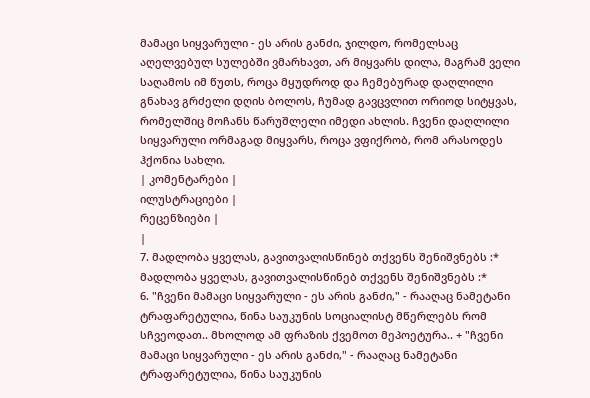მამაცი სიყვარული - ეს არის განძი, ჯილდო, რომელსაც აღელვებულ სულებში ვმარხავთ, არ მიყვარს დილა, მაგრამ ველი საღამოს იმ წუთს, როცა მყუდროდ და ჩემებურად დაღლილი გნახავ გრძელი დღის ბოლოს, ჩუმად გავცვლით ორიოდ სიტყვას, რომელშიც მოჩანს წარუშლელი იმედი ახლის. ჩვენი დაღლილი სიყვარული ორმაგად მიყვარს, როცა ვფიქრობ, რომ არასოდეს ჰქონია სახლი.
| კომენტარები |
ილუსტრაციები |
რეცენზიები |
|
7. მადლობა ყველას, გავითვალისწინებ თქვენს შენიშვნებს :* მადლობა ყველას, გავითვალისწინებ თქვენს შენიშვნებს :*
6. "ჩვენი მამაცი სიყვარული - ეს არის განძი," - რააღაც ნამეტანი ტრაფარეტულია, წინა საუკუნის სოციალისტ მწერლებს რომ სჩვეოდათ.. მხოლოდ ამ ფრაზის ქვემოთ მეპოეტურა.. + "ჩვენი მამაცი სიყვარული - ეს არის განძი," - რააღაც ნამეტანი ტრაფარეტულია, წინა საუკუნის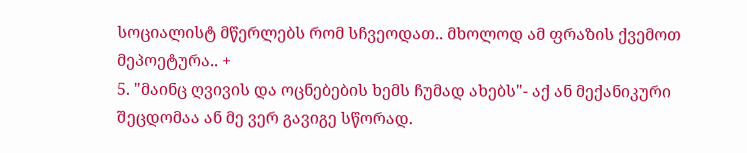სოციალისტ მწერლებს რომ სჩვეოდათ.. მხოლოდ ამ ფრაზის ქვემოთ მეპოეტურა.. +
5. "მაინც ღვივის და ოცნებების ხემს ჩუმად ახებს"- აქ ან მექანიკური შეცდომაა ან მე ვერ გავიგე სწორად.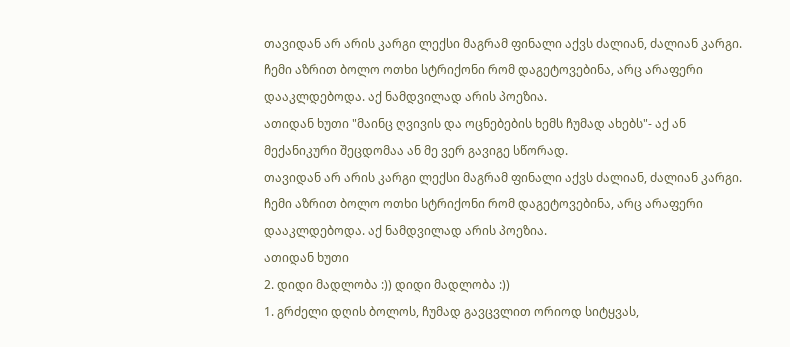თავიდან არ არის კარგი ლექსი მაგრამ ფინალი აქვს ძალიან, ძალიან კარგი. ჩემი აზრით ბოლო ოთხი სტრიქონი რომ დაგეტოვებინა, არც არაფერი დააკლდებოდა. აქ ნამდვილად არის პოეზია.
ათიდან ხუთი "მაინც ღვივის და ოცნებების ხემს ჩუმად ახებს"- აქ ან მექანიკური შეცდომაა ან მე ვერ გავიგე სწორად.
თავიდან არ არის კარგი ლექსი მაგრამ ფინალი აქვს ძალიან, ძალიან კარგი. ჩემი აზრით ბოლო ოთხი სტრიქონი რომ დაგეტოვებინა, არც არაფერი დააკლდებოდა. აქ ნამდვილად არის პოეზია.
ათიდან ხუთი
2. დიდი მადლობა :)) დიდი მადლობა :))
1. გრძელი დღის ბოლოს, ჩუმად გავცვლით ორიოდ სიტყვას,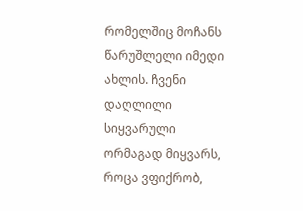რომელშიც მოჩანს წარუშლელი იმედი ახლის. ჩვენი დაღლილი სიყვარული ორმაგად მიყვარს, როცა ვფიქრობ,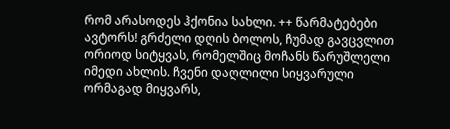რომ არასოდეს ჰქონია სახლი. ++ წარმატებები ავტორს! გრძელი დღის ბოლოს, ჩუმად გავცვლით ორიოდ სიტყვას, რომელშიც მოჩანს წარუშლელი იმედი ახლის. ჩვენი დაღლილი სიყვარული ორმაგად მიყვარს,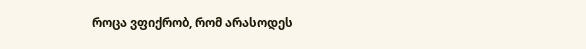როცა ვფიქრობ, რომ არასოდეს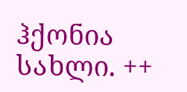ჰქონია სახლი. ++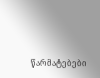წარმატებები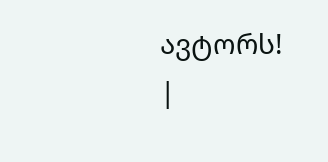ავტორს!
|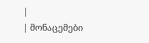|
| მონაცემები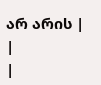არ არის |
|
|